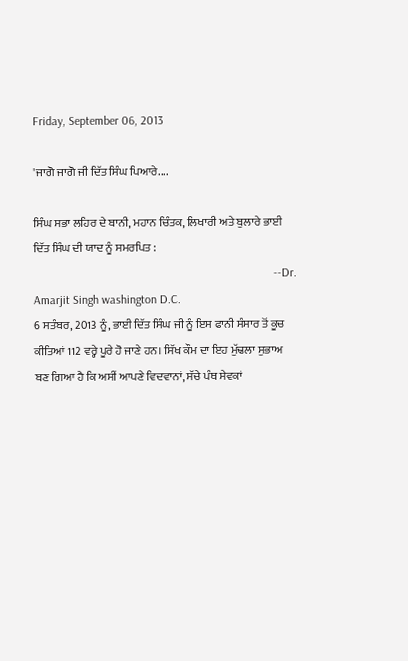Friday, September 06, 2013

'ਜਾਗੋ ਜਾਗੋ ਜੀ ਦਿੱਤ ਸਿੰਘ ਪਿਆਰੇ....

ਸਿੰਘ ਸਭਾ ਲਹਿਰ ਦੇ ਬਾਨੀ, ਮਹਾਨ ਚਿੰਤਕ, ਲਿਖਾਰੀ ਅਤੇ ਬੁਲਾਰੇ ਭਾਈ ਦਿੱਤ ਸਿੰਘ ਦੀ ਯਾਦ ਨੂੰ ਸਮਰਪਿਤ :
                                                                                --Dr. Amarjit Singh washington D.C.
6 ਸਤੰਬਰ, 2013 ਨੂੰ, ਭਾਈ ਦਿੱਤ ਸਿੰਘ ਜੀ ਨੂੰ ਇਸ ਫਾਨੀ ਸੰਸਾਰ ਤੋਂ ਕੂਚ ਕੀਤਿਆਂ 112 ਵਰ੍ਹੇ ਪੂਰੇ ਹੋ ਜਾਣੇ ਹਨ। ਸਿੱਖ ਕੌਮ ਦਾ ਇਹ ਮੁੱਢਲਾ ਸੁਭਾਅ ਬਣ ਗਿਆ ਹੈ ਕਿ ਅਸੀਂ ਆਪਣੇ ਵਿਦਵਾਨਾਂ, ਸੱਚੇ ਪੰਥ ਸੇਵਕਾਂ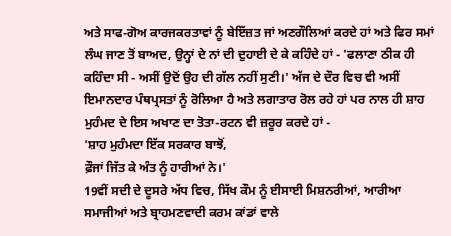ਅਤੇ ਸਾਫ-ਗੋਅ ਕਾਰਜਕਰਤਾਵਾਂ ਨੂੰ ਬੇਇੱਜ਼ਤ ਜਾਂ ਅਣਗੌਲਿਆਂ ਕਰਦੇ ਹਾਂ ਅਤੇ ਫਿਰ ਸਮਾਂ ਲੰਘ ਜਾਣ ਤੋਂ ਬਾਅਦ, ਉਨ੍ਹਾਂ ਦੇ ਨਾਂ ਦੀ ਦੁਹਾਈ ਦੇ ਕੇ ਕਹਿੰਦੇ ਹਾਂ - 'ਫਲਾਣਾ ਠੀਕ ਹੀ ਕਹਿੰਦਾ ਸੀ - ਅਸੀਂ ਉਦੋਂ ਉਹ ਦੀ ਗੱਲ ਨਹੀਂ ਸੁਣੀ।' ਅੱਜ ਦੇ ਦੌਰ ਵਿਚ ਵੀ ਅਸੀਂ ਇਮਾਨਦਾਰ ਪੰਥਪ੍ਰਸਤਾਂ ਨੂੰ ਰੋਲਿਆ ਹੈ ਅਤੇ ਲਗਾਤਾਰ ਰੋਲ ਰਹੇ ਹਾਂ ਪਰ ਨਾਲ ਹੀ ਸ਼ਾਹ ਮੁਹੰਮਦ ਦੇ ਇਸ ਅਖਾਣ ਦਾ ਤੋਤਾ-ਰਟਨ ਵੀ ਜ਼ਰੂਰ ਕਰਦੇ ਹਾਂ -
'ਸ਼ਾਹ ਮੁਹੰਮਦਾ ਇੱਕ ਸਰਕਾਰ ਬਾਝੋਂ,
ਫ਼ੌਜਾਂ ਜਿੱਤ ਕੇ ਅੰਤ ਨੂੰ ਹਾਰੀਆਂ ਨੇ।'
19ਵੀਂ ਸਦੀ ਦੇ ਦੂਸਰੇ ਅੱਧ ਵਿਚ, ਸਿੱਖ ਕੌਮ ਨੂੰ ਈਸਾਈ ਮਿਸ਼ਨਰੀਆਂ, ਆਰੀਆ ਸਮਾਜੀਆਂ ਅਤੇ ਬ੍ਰਾਹਮਣਵਾਦੀ ਕਰਮ ਕਾਂਡਾਂ ਵਾਲੇ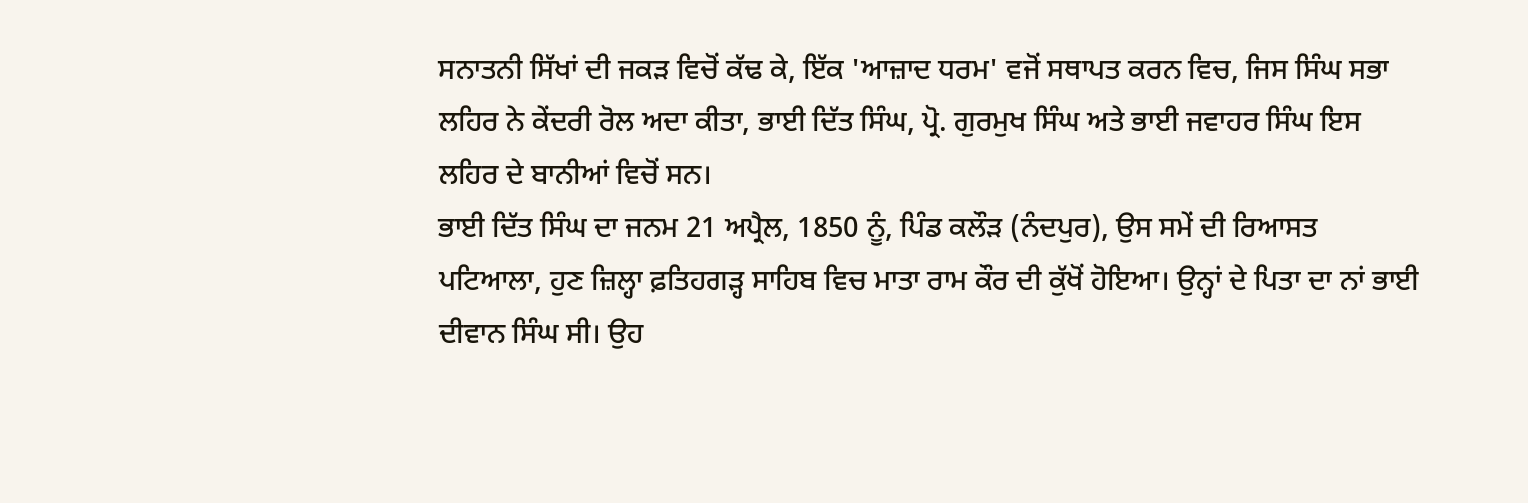ਸਨਾਤਨੀ ਸਿੱਖਾਂ ਦੀ ਜਕੜ ਵਿਚੋਂ ਕੱਢ ਕੇ, ਇੱਕ 'ਆਜ਼ਾਦ ਧਰਮ' ਵਜੋਂ ਸਥਾਪਤ ਕਰਨ ਵਿਚ, ਜਿਸ ਸਿੰਘ ਸਭਾ ਲਹਿਰ ਨੇ ਕੇਂਦਰੀ ਰੋਲ ਅਦਾ ਕੀਤਾ, ਭਾਈ ਦਿੱਤ ਸਿੰਘ, ਪ੍ਰੋ. ਗੁਰਮੁਖ ਸਿੰਘ ਅਤੇ ਭਾਈ ਜਵਾਹਰ ਸਿੰਘ ਇਸ ਲਹਿਰ ਦੇ ਬਾਨੀਆਂ ਵਿਚੋਂ ਸਨ।
ਭਾਈ ਦਿੱਤ ਸਿੰਘ ਦਾ ਜਨਮ 21 ਅਪ੍ਰੈਲ, 1850 ਨੂੰ, ਪਿੰਡ ਕਲੌੜ (ਨੰਦਪੁਰ), ਉਸ ਸਮੇਂ ਦੀ ਰਿਆਸਤ ਪਟਿਆਲਾ, ਹੁਣ ਜ਼ਿਲ੍ਹਾ ਫ਼ਤਿਹਗੜ੍ਹ ਸਾਹਿਬ ਵਿਚ ਮਾਤਾ ਰਾਮ ਕੌਰ ਦੀ ਕੁੱਖੋਂ ਹੋਇਆ। ਉਨ੍ਹਾਂ ਦੇ ਪਿਤਾ ਦਾ ਨਾਂ ਭਾਈ ਦੀਵਾਨ ਸਿੰਘ ਸੀ। ਉਹ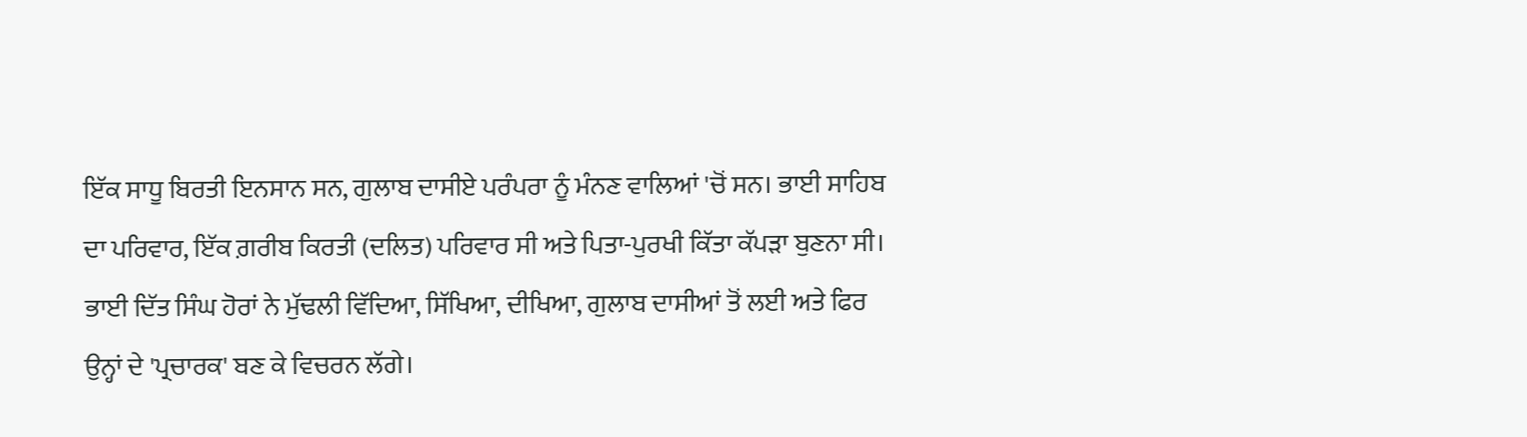ਇੱਕ ਸਾਧੂ ਬਿਰਤੀ ਇਨਸਾਨ ਸਨ, ਗੁਲਾਬ ਦਾਸੀਏ ਪਰੰਪਰਾ ਨੂੰ ਮੰਨਣ ਵਾਲਿਆਂ 'ਚੋਂ ਸਨ। ਭਾਈ ਸਾਹਿਬ ਦਾ ਪਰਿਵਾਰ, ਇੱਕ ਗ਼ਰੀਬ ਕਿਰਤੀ (ਦਲਿਤ) ਪਰਿਵਾਰ ਸੀ ਅਤੇ ਪਿਤਾ-ਪੁਰਖੀ ਕਿੱਤਾ ਕੱਪੜਾ ਬੁਣਨਾ ਸੀ। ਭਾਈ ਦਿੱਤ ਸਿੰਘ ਹੋਰਾਂ ਨੇ ਮੁੱਢਲੀ ਵਿੱਦਿਆ, ਸਿੱਖਿਆ, ਦੀਖਿਆ, ਗੁਲਾਬ ਦਾਸੀਆਂ ਤੋਂ ਲਈ ਅਤੇ ਫਿਰ ਉਨ੍ਹਾਂ ਦੇ 'ਪ੍ਰਚਾਰਕ' ਬਣ ਕੇ ਵਿਚਰਨ ਲੱਗੇ।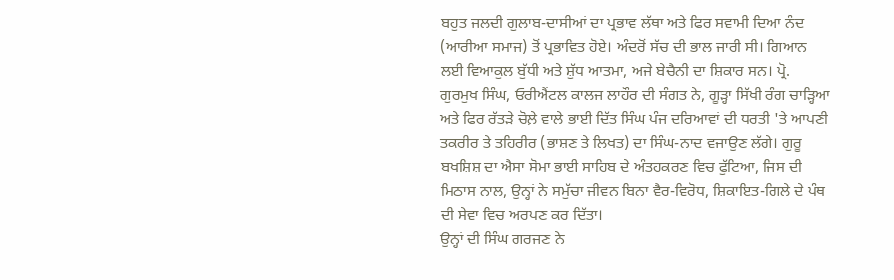ਬਹੁਤ ਜਲਦੀ ਗੁਲਾਬ-ਦਾਸੀਆਂ ਦਾ ਪ੍ਰਭਾਵ ਲੱਥਾ ਅਤੇ ਫਿਰ ਸਵਾਮੀ ਦਿਆ ਨੰਦ (ਆਰੀਆ ਸਮਾਜ) ਤੋਂ ਪ੍ਰਭਾਵਿਤ ਹੋਏ। ਅੰਦਰੋਂ ਸੱਚ ਦੀ ਭਾਲ ਜਾਰੀ ਸੀ। ਗਿਆਨ ਲਈ ਵਿਆਕੁਲ ਬੁੱਧੀ ਅਤੇ ਸ਼ੁੱਧ ਆਤਮਾ, ਅਜੇ ਬੇਚੈਨੀ ਦਾ ਸ਼ਿਕਾਰ ਸਨ। ਪ੍ਰੋ. ਗੁਰਮੁਖ ਸਿੰਘ, ਓਰੀਐਂਟਲ ਕਾਲਜ ਲਾਹੌਰ ਦੀ ਸੰਗਤ ਨੇ, ਗੂੜ੍ਹਾ ਸਿੱਖੀ ਰੰਗ ਚਾੜ੍ਹਿਆ ਅਤੇ ਫਿਰ ਰੱਤੜੇ ਚੋਲ਼ੇ ਵਾਲੇ ਭਾਈ ਦਿੱਤ ਸਿੰਘ ਪੰਜ ਦਰਿਆਵਾਂ ਦੀ ਧਰਤੀ 'ਤੇ ਆਪਣੀ ਤਕਰੀਰ ਤੇ ਤਹਿਰੀਰ (ਭਾਸ਼ਣ ਤੇ ਲਿਖਤ) ਦਾ ਸਿੰਘ-ਨਾਦ ਵਜਾਉਣ ਲੱਗੇ। ਗੁਰੂ ਬਖਸ਼ਿਸ਼ ਦਾ ਐਸਾ ਸੋਮਾ ਭਾਈ ਸਾਹਿਬ ਦੇ ਅੰਤਹਕਰਣ ਵਿਚ ਫੁੱਟਿਆ, ਜਿਸ ਦੀ ਮਿਠਾਸ ਨਾਲ, ਉਨ੍ਹਾਂ ਨੇ ਸਮੁੱਚਾ ਜੀਵਨ ਬਿਨਾ ਵੈਰ-ਵਿਰੋਧ, ਸ਼ਿਕਾਇਤ-ਗਿਲੇ ਦੇ ਪੰਥ ਦੀ ਸੇਵਾ ਵਿਚ ਅਰਪਣ ਕਰ ਦਿੱਤਾ।
ਉਨ੍ਹਾਂ ਦੀ ਸਿੰਘ ਗਰਜਣ ਨੇ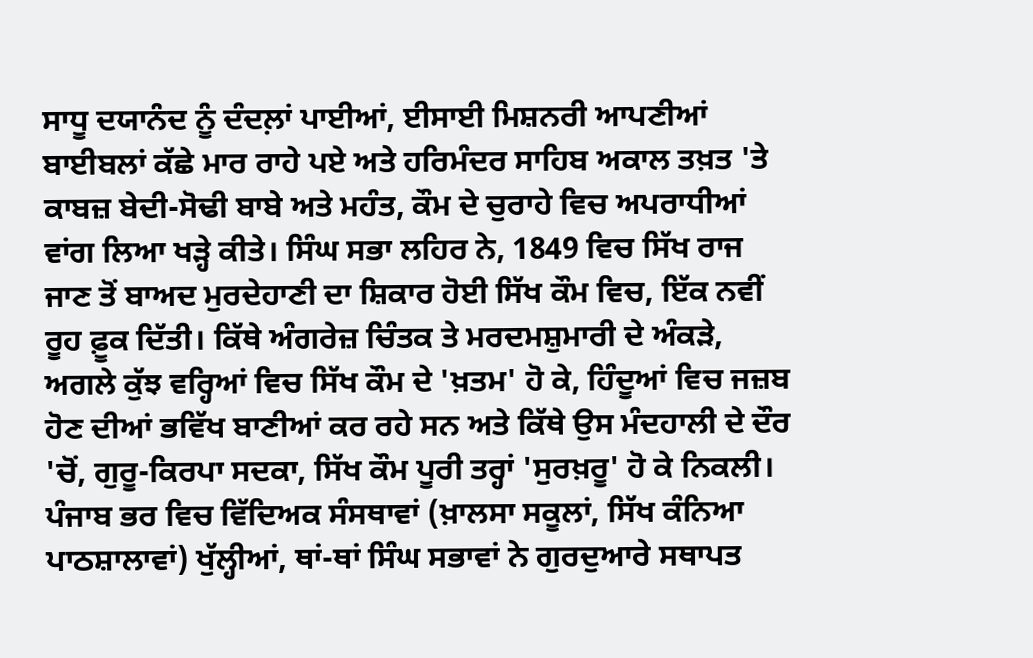ਸਾਧੂ ਦਯਾਨੰਦ ਨੂੰ ਦੰਦਲ਼ਾਂ ਪਾਈਆਂ, ਈਸਾਈ ਮਿਸ਼ਨਰੀ ਆਪਣੀਆਂ ਬਾਈਬਲਾਂ ਕੱਛੇ ਮਾਰ ਰਾਹੇ ਪਏ ਅਤੇ ਹਰਿਮੰਦਰ ਸਾਹਿਬ ਅਕਾਲ ਤਖ਼ਤ 'ਤੇ ਕਾਬਜ਼ ਬੇਦੀ-ਸੋਢੀ ਬਾਬੇ ਅਤੇ ਮਹੰਤ, ਕੌਮ ਦੇ ਚੁਰਾਹੇ ਵਿਚ ਅਪਰਾਧੀਆਂ ਵਾਂਗ ਲਿਆ ਖੜ੍ਹੇ ਕੀਤੇ। ਸਿੰਘ ਸਭਾ ਲਹਿਰ ਨੇ, 1849 ਵਿਚ ਸਿੱਖ ਰਾਜ ਜਾਣ ਤੋਂ ਬਾਅਦ ਮੁਰਦੇਹਾਣੀ ਦਾ ਸ਼ਿਕਾਰ ਹੋਈ ਸਿੱਖ ਕੌਮ ਵਿਚ, ਇੱਕ ਨਵੀਂ ਰੂਹ ਫ਼ੂਕ ਦਿੱਤੀ। ਕਿੱਥੇ ਅੰਗਰੇਜ਼ ਚਿੰਤਕ ਤੇ ਮਰਦਮਸ਼ੁਮਾਰੀ ਦੇ ਅੰਕੜੇ, ਅਗਲੇ ਕੁੱਝ ਵਰ੍ਹਿਆਂ ਵਿਚ ਸਿੱਖ ਕੌਮ ਦੇ 'ਖ਼ਤਮ' ਹੋ ਕੇ, ਹਿੰਦੂਆਂ ਵਿਚ ਜਜ਼ਬ ਹੋਣ ਦੀਆਂ ਭਵਿੱਖ ਬਾਣੀਆਂ ਕਰ ਰਹੇ ਸਨ ਅਤੇ ਕਿੱਥੇ ਉਸ ਮੰਦਹਾਲੀ ਦੇ ਦੌਰ 'ਚੋਂ, ਗੁਰੂ-ਕਿਰਪਾ ਸਦਕਾ, ਸਿੱਖ ਕੌਮ ਪੂਰੀ ਤਰ੍ਹਾਂ 'ਸੁਰਖ਼ਰੂ' ਹੋ ਕੇ ਨਿਕਲੀ। ਪੰਜਾਬ ਭਰ ਵਿਚ ਵਿੱਦਿਅਕ ਸੰਸਥਾਵਾਂ (ਖ਼ਾਲਸਾ ਸਕੂਲਾਂ, ਸਿੱਖ ਕੰਨਿਆ ਪਾਠਸ਼ਾਲਾਵਾਂ) ਖੁੱਲ੍ਹੀਆਂ, ਥਾਂ-ਥਾਂ ਸਿੰਘ ਸਭਾਵਾਂ ਨੇ ਗੁਰਦੁਆਰੇ ਸਥਾਪਤ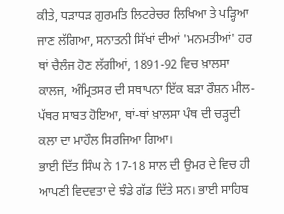ਕੀਤੇ, ਧੜਾਧੜ ਗੁਰਮਤਿ ਲਿਟਰੇਚਰ ਲਿਖਿਆ ਤੇ ਪੜ੍ਹਿਆ ਜਾਣ ਲੱਗਿਆ, ਸਨਾਤਨੀ ਸਿੱਖਾਂ ਦੀਆਂ 'ਮਨਮਤੀਆਂ' ਹਰ ਥਾਂ ਚੈਲੰਜ ਹੋਣ ਲੱਗੀਆਂ, 1891-92 ਵਿਚ ਖ਼ਾਲਸਾ ਕਾਲਜ, ਅੰਮ੍ਰਿਤਸਰ ਦੀ ਸਥਾਪਨਾ ਇੱਕ ਬੜਾ ਰੌਸ਼ਨ ਮੀਲ-ਪੱਥਰ ਸਾਬਤ ਹੋਇਆ, ਥਾਂ-ਥਾਂ ਖ਼ਾਲਸਾ ਪੰਥ ਦੀ ਚੜ੍ਹਦੀ ਕਲਾ ਦਾ ਮਾਹੌਲ ਸਿਰਜਿਆ ਗਿਆ।
ਭਾਈ ਦਿੱਤ ਸਿੰਘ ਨੇ 17-18 ਸਾਲ ਦੀ ਉਮਰ ਦੇ ਵਿਚ ਹੀ ਆਪਣੀ ਵਿਦਵਤਾ ਦੇ ਝੰਡੇ ਗੱਡ ਦਿੱਤੇ ਸਨ। ਭਾਈ ਸਾਹਿਬ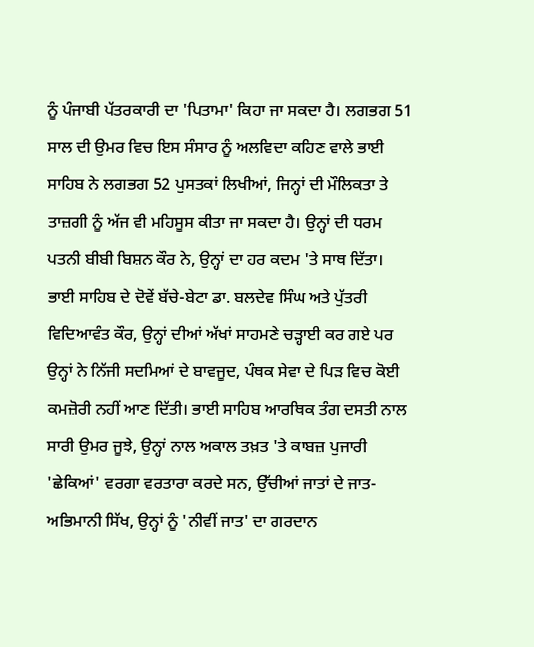ਨੂੰ ਪੰਜਾਬੀ ਪੱਤਰਕਾਰੀ ਦਾ 'ਪਿਤਾਮਾ' ਕਿਹਾ ਜਾ ਸਕਦਾ ਹੈ। ਲਗਭਗ 51 ਸਾਲ ਦੀ ਉਮਰ ਵਿਚ ਇਸ ਸੰਸਾਰ ਨੂੰ ਅਲਵਿਦਾ ਕਹਿਣ ਵਾਲੇ ਭਾਈ ਸਾਹਿਬ ਨੇ ਲਗਭਗ 52 ਪੁਸਤਕਾਂ ਲਿਖੀਆਂ, ਜਿਨ੍ਹਾਂ ਦੀ ਮੌਲਿਕਤਾ ਤੇ ਤਾਜ਼ਗੀ ਨੂੰ ਅੱਜ ਵੀ ਮਹਿਸੂਸ ਕੀਤਾ ਜਾ ਸਕਦਾ ਹੈ। ਉਨ੍ਹਾਂ ਦੀ ਧਰਮ ਪਤਨੀ ਬੀਬੀ ਬਿਸ਼ਨ ਕੌਰ ਨੇ, ਉਨ੍ਹਾਂ ਦਾ ਹਰ ਕਦਮ 'ਤੇ ਸਾਥ ਦਿੱਤਾ। ਭਾਈ ਸਾਹਿਬ ਦੇ ਦੋਵੇਂ ਬੱਚੇ-ਬੇਟਾ ਡਾ. ਬਲਦੇਵ ਸਿੰਘ ਅਤੇ ਪੁੱਤਰੀ ਵਿਦਿਆਵੰਤ ਕੌਰ, ਉਨ੍ਹਾਂ ਦੀਆਂ ਅੱਖਾਂ ਸਾਹਮਣੇ ਚੜ੍ਹਾਈ ਕਰ ਗਏ ਪਰ ਉਨ੍ਹਾਂ ਨੇ ਨਿੱਜੀ ਸਦਮਿਆਂ ਦੇ ਬਾਵਜੂਦ, ਪੰਥਕ ਸੇਵਾ ਦੇ ਪਿੜ ਵਿਚ ਕੋਈ ਕਮਜ਼ੋਰੀ ਨਹੀਂ ਆਣ ਦਿੱਤੀ। ਭਾਈ ਸਾਹਿਬ ਆਰਥਿਕ ਤੰਗ ਦਸਤੀ ਨਾਲ ਸਾਰੀ ਉਮਰ ਜੂਝੇ, ਉਨ੍ਹਾਂ ਨਾਲ ਅਕਾਲ ਤਖ਼ਤ 'ਤੇ ਕਾਬਜ਼ ਪੁਜਾਰੀ 'ਛੇਕਿਆਂ' ਵਰਗਾ ਵਰਤਾਰਾ ਕਰਦੇ ਸਨ, ਉੱਚੀਆਂ ਜਾਤਾਂ ਦੇ ਜਾਤ-ਅਭਿਮਾਨੀ ਸਿੱਖ, ਉਨ੍ਹਾਂ ਨੂੰ 'ਨੀਵੀਂ ਜਾਤ' ਦਾ ਗਰਦਾਨ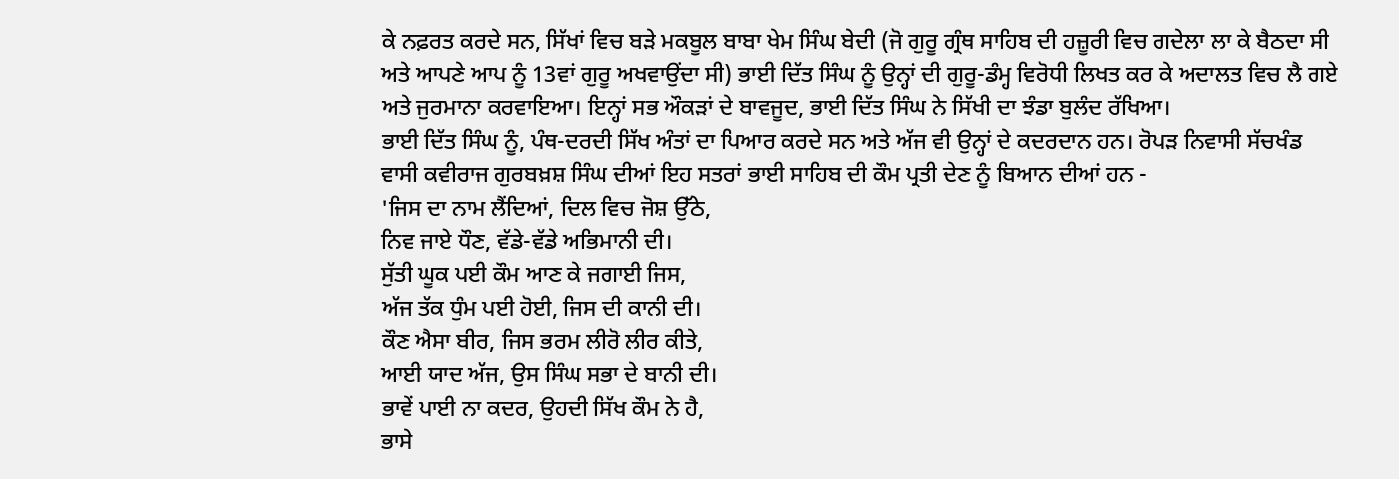ਕੇ ਨਫ਼ਰਤ ਕਰਦੇ ਸਨ, ਸਿੱਖਾਂ ਵਿਚ ਬੜੇ ਮਕਬੂਲ ਬਾਬਾ ਖੇਮ ਸਿੰਘ ਬੇਦੀ (ਜੋ ਗੁਰੂ ਗ੍ਰੰਥ ਸਾਹਿਬ ਦੀ ਹਜ਼ੂਰੀ ਵਿਚ ਗਦੇਲਾ ਲਾ ਕੇ ਬੈਠਦਾ ਸੀ ਅਤੇ ਆਪਣੇ ਆਪ ਨੂੰ 13ਵਾਂ ਗੁਰੂ ਅਖਵਾਉਂਦਾ ਸੀ) ਭਾਈ ਦਿੱਤ ਸਿੰਘ ਨੂੰ ਉਨ੍ਹਾਂ ਦੀ ਗੁਰੂ-ਡੰਮ੍ਹ ਵਿਰੋਧੀ ਲਿਖਤ ਕਰ ਕੇ ਅਦਾਲਤ ਵਿਚ ਲੈ ਗਏ ਅਤੇ ਜੁਰਮਾਨਾ ਕਰਵਾਇਆ। ਇਨ੍ਹਾਂ ਸਭ ਔਕੜਾਂ ਦੇ ਬਾਵਜੂਦ, ਭਾਈ ਦਿੱਤ ਸਿੰਘ ਨੇ ਸਿੱਖੀ ਦਾ ਝੰਡਾ ਬੁਲੰਦ ਰੱਖਿਆ।
ਭਾਈ ਦਿੱਤ ਸਿੰਘ ਨੂੰ, ਪੰਥ-ਦਰਦੀ ਸਿੱਖ ਅੰਤਾਂ ਦਾ ਪਿਆਰ ਕਰਦੇ ਸਨ ਅਤੇ ਅੱਜ ਵੀ ਉਨ੍ਹਾਂ ਦੇ ਕਦਰਦਾਨ ਹਨ। ਰੋਪੜ ਨਿਵਾਸੀ ਸੱਚਖੰਡ ਵਾਸੀ ਕਵੀਰਾਜ ਗੁਰਬਖ਼ਸ਼ ਸਿੰਘ ਦੀਆਂ ਇਹ ਸਤਰਾਂ ਭਾਈ ਸਾਹਿਬ ਦੀ ਕੌਮ ਪ੍ਰਤੀ ਦੇਣ ਨੂੰ ਬਿਆਨ ਦੀਆਂ ਹਨ -
'ਜਿਸ ਦਾ ਨਾਮ ਲੈਂਦਿਆਂ, ਦਿਲ ਵਿਚ ਜੋਸ਼ ਉੱਠੇ,
ਨਿਵ ਜਾਏ ਧੌਣ, ਵੱਡੇ-ਵੱਡੇ ਅਭਿਮਾਨੀ ਦੀ।
ਸੁੱਤੀ ਘੂਕ ਪਈ ਕੌਮ ਆਣ ਕੇ ਜਗਾਈ ਜਿਸ,
ਅੱਜ ਤੱਕ ਧੁੰਮ ਪਈ ਹੋਈ, ਜਿਸ ਦੀ ਕਾਨੀ ਦੀ।
ਕੌਣ ਐਸਾ ਬੀਰ, ਜਿਸ ਭਰਮ ਲੀਰੋ ਲੀਰ ਕੀਤੇ,
ਆਈ ਯਾਦ ਅੱਜ, ਉਸ ਸਿੰਘ ਸਭਾ ਦੇ ਬਾਨੀ ਦੀ।
ਭਾਵੇਂ ਪਾਈ ਨਾ ਕਦਰ, ਉਹਦੀ ਸਿੱਖ ਕੌਮ ਨੇ ਹੈ,
ਭਾਸੇ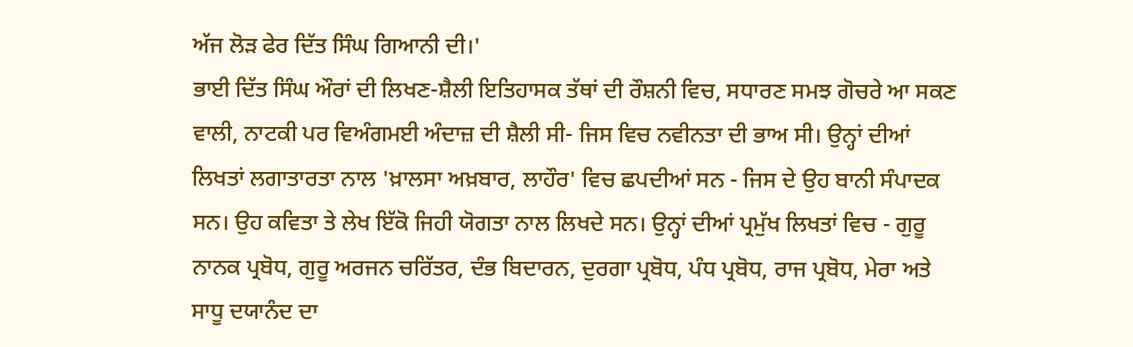ਅੱਜ ਲੋੜ ਫੇਰ ਦਿੱਤ ਸਿੰਘ ਗਿਆਨੀ ਦੀ।'
ਭਾਈ ਦਿੱਤ ਸਿੰਘ ਔਰਾਂ ਦੀ ਲਿਖਣ-ਸ਼ੈਲੀ ਇਤਿਹਾਸਕ ਤੱਥਾਂ ਦੀ ਰੌਸ਼ਨੀ ਵਿਚ, ਸਧਾਰਣ ਸਮਝ ਗੋਚਰੇ ਆ ਸਕਣ ਵਾਲੀ, ਨਾਟਕੀ ਪਰ ਵਿਅੰਗਮਈ ਅੰਦਾਜ਼ ਦੀ ਸ਼ੈਲੀ ਸੀ- ਜਿਸ ਵਿਚ ਨਵੀਨਤਾ ਦੀ ਭਾਅ ਸੀ। ਉਨ੍ਹਾਂ ਦੀਆਂ ਲਿਖਤਾਂ ਲਗਾਤਾਰਤਾ ਨਾਲ 'ਖ਼ਾਲਸਾ ਅਖ਼ਬਾਰ, ਲਾਹੌਰ' ਵਿਚ ਛਪਦੀਆਂ ਸਨ - ਜਿਸ ਦੇ ਉਹ ਬਾਨੀ ਸੰਪਾਦਕ ਸਨ। ਉਹ ਕਵਿਤਾ ਤੇ ਲੇਖ ਇੱਕੋ ਜਿਹੀ ਯੋਗਤਾ ਨਾਲ ਲਿਖਦੇ ਸਨ। ਉਨ੍ਹਾਂ ਦੀਆਂ ਪ੍ਰਮੁੱਖ ਲਿਖਤਾਂ ਵਿਚ - ਗੁਰੂ ਨਾਨਕ ਪ੍ਰਬੋਧ, ਗੁਰੂ ਅਰਜਨ ਚਰਿੱਤਰ, ਦੰਭ ਬਿਦਾਰਨ, ਦੁਰਗਾ ਪ੍ਰਬੋਧ, ਪੰਧ ਪ੍ਰਬੋਧ, ਰਾਜ ਪ੍ਰਬੋਧ, ਮੇਰਾ ਅਤੇ ਸਾਧੂ ਦਯਾਨੰਦ ਦਾ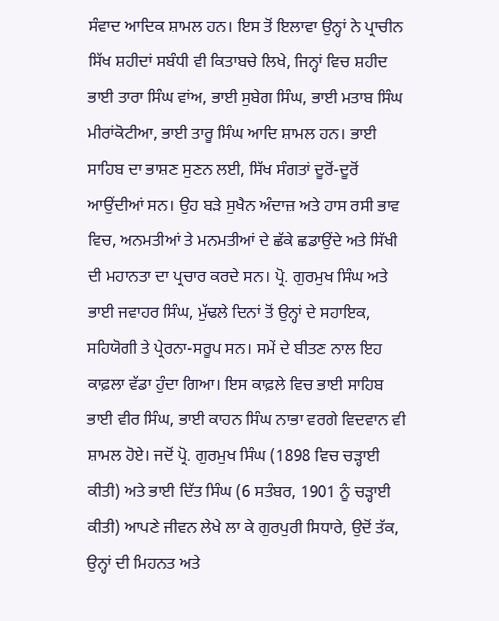ਸੰਵਾਦ ਆਦਿਕ ਸ਼ਾਮਲ ਹਨ। ਇਸ ਤੋਂ ਇਲਾਵਾ ਉਨ੍ਹਾਂ ਨੇ ਪ੍ਰਾਚੀਨ ਸਿੱਖ ਸ਼ਹੀਦਾਂ ਸਬੰਧੀ ਵੀ ਕਿਤਾਬਚੇ ਲਿਖੇ, ਜਿਨ੍ਹਾਂ ਵਿਚ ਸ਼ਹੀਦ ਭਾਈ ਤਾਰਾ ਸਿੰਘ ਵਾਂਅ, ਭਾਈ ਸੁਬੇਗ ਸਿੰਘ, ਭਾਈ ਮਤਾਬ ਸਿੰਘ ਮੀਰਾਂਕੋਟੀਆ, ਭਾਈ ਤਾਰੂ ਸਿੰਘ ਆਦਿ ਸ਼ਾਮਲ ਹਨ। ਭਾਈ ਸਾਹਿਬ ਦਾ ਭਾਸ਼ਣ ਸੁਣਨ ਲਈ, ਸਿੱਖ ਸੰਗਤਾਂ ਦੂਰੋਂ-ਦੂਰੋਂ ਆਉਂਦੀਆਂ ਸਨ। ਉਹ ਬੜੇ ਸੁਖੈਨ ਅੰਦਾਜ਼ ਅਤੇ ਹਾਸ ਰਸੀ ਭਾਵ ਵਿਚ, ਅਨਮਤੀਆਂ ਤੇ ਮਨਮਤੀਆਂ ਦੇ ਛੱਕੇ ਛਡਾਉਂਦੇ ਅਤੇ ਸਿੱਖੀ ਦੀ ਮਹਾਨਤਾ ਦਾ ਪ੍ਰਚਾਰ ਕਰਦੇ ਸਨ। ਪ੍ਰੋ. ਗੁਰਮੁਖ ਸਿੰਘ ਅਤੇ ਭਾਈ ਜਵਾਹਰ ਸਿੰਘ, ਮੁੱਢਲੇ ਦਿਨਾਂ ਤੋਂ ਉਨ੍ਹਾਂ ਦੇ ਸਹਾਇਕ, ਸਹਿਯੋਗੀ ਤੇ ਪ੍ਰੇਰਨਾ-ਸਰੂਪ ਸਨ। ਸਮੇਂ ਦੇ ਬੀਤਣ ਨਾਲ ਇਹ ਕਾਫ਼ਲਾ ਵੱਡਾ ਹੁੰਦਾ ਗਿਆ। ਇਸ ਕਾਫ਼ਲੇ ਵਿਚ ਭਾਈ ਸਾਹਿਬ ਭਾਈ ਵੀਰ ਸਿੰਘ, ਭਾਈ ਕਾਹਨ ਸਿੰਘ ਨਾਭਾ ਵਰਗੇ ਵਿਦਵਾਨ ਵੀ ਸ਼ਾਮਲ ਹੋਏ। ਜਦੋਂ ਪ੍ਰੋ. ਗੁਰਮੁਖ ਸਿੰਘ (1898 ਵਿਚ ਚੜ੍ਹਾਈ ਕੀਤੀ) ਅਤੇ ਭਾਈ ਦਿੱਤ ਸਿੰਘ (6 ਸਤੰਬਰ, 1901 ਨੂੰ ਚੜ੍ਹਾਈ ਕੀਤੀ) ਆਪਣੇ ਜੀਵਨ ਲੇਖੇ ਲਾ ਕੇ ਗੁਰਪੁਰੀ ਸਿਧਾਰੇ, ਉਦੋਂ ਤੱਕ, ਉਨ੍ਹਾਂ ਦੀ ਮਿਹਨਤ ਅਤੇ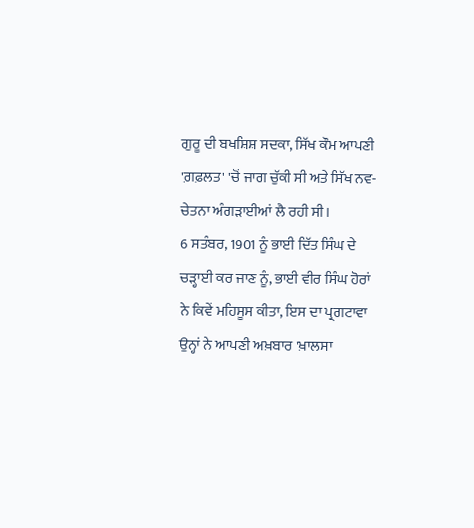ਗੁਰੂ ਦੀ ਬਖਸ਼ਿਸ਼ ਸਦਕਾ, ਸਿੱਖ ਕੌਮ ਆਪਣੀ 'ਗ਼ਫ਼ਲਤ' 'ਚੋਂ ਜਾਗ ਚੁੱਕੀ ਸੀ ਅਤੇ ਸਿੱਖ ਨਵ-ਚੇਤਨਾ ਅੰਗੜਾਈਆਂ ਲੈ ਰਹੀ ਸੀ।
6 ਸਤੰਬਰ, 1901 ਨੂੰ ਭਾਈ ਦਿੱਤ ਸਿੰਘ ਦੇ ਚੜ੍ਹਾਈ ਕਰ ਜਾਣ ਨੂੰ, ਭਾਈ ਵੀਰ ਸਿੰਘ ਹੋਰਾਂ ਨੇ ਕਿਵੇਂ ਮਹਿਸੂਸ ਕੀਤਾ, ਇਸ ਦਾ ਪ੍ਰਗਟਾਵਾ ਉਨ੍ਹਾਂ ਨੇ ਆਪਣੀ ਅਖ਼ਬਾਰ 'ਖ਼ਾਲਸਾ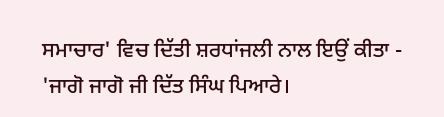ਸਮਾਚਾਰ' ਵਿਚ ਦਿੱਤੀ ਸ਼ਰਧਾਂਜਲੀ ਨਾਲ ਇਉਂ ਕੀਤਾ -
'ਜਾਗੋ ਜਾਗੋ ਜੀ ਦਿੱਤ ਸਿੰਘ ਪਿਆਰੇ।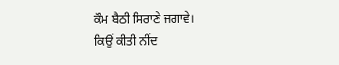ਕੌਮ ਬੈਠੀ ਸਿਰਾਣੇ ਜਗਾਵੇ।
ਕਿਉਂ ਕੀਤੀ ਨੀਂਦ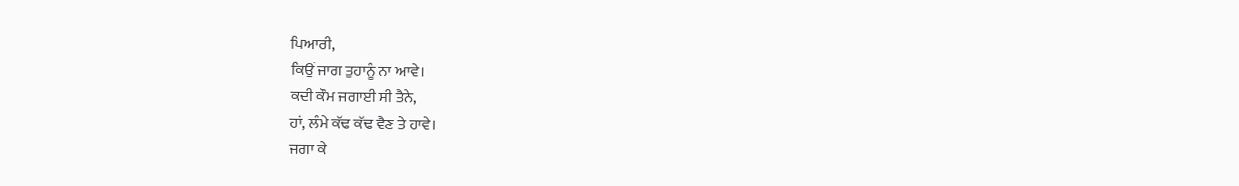ਪਿਆਰੀ,
ਕਿਉਂ ਜਾਗ ਤੁਹਾਨੂੰ ਨਾ ਆਵੇ।
ਕਦੀ ਕੌਮ ਜਗਾਈ ਸੀ ਤੈਨੇ,
ਹਾਂ, ਲੰਮੇ ਕੱਢ ਕੱਢ ਵੈਣ ਤੇ ਹਾਵੇ।
ਜਗਾ ਕੇ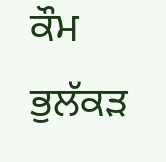ਕੌਮ ਭੁਲੱਕੜ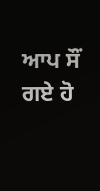ਆਪ ਸੌਂ ਗਏ ਹੋ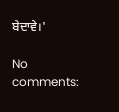ਬੇਦਾਵੇ।'

No comments: